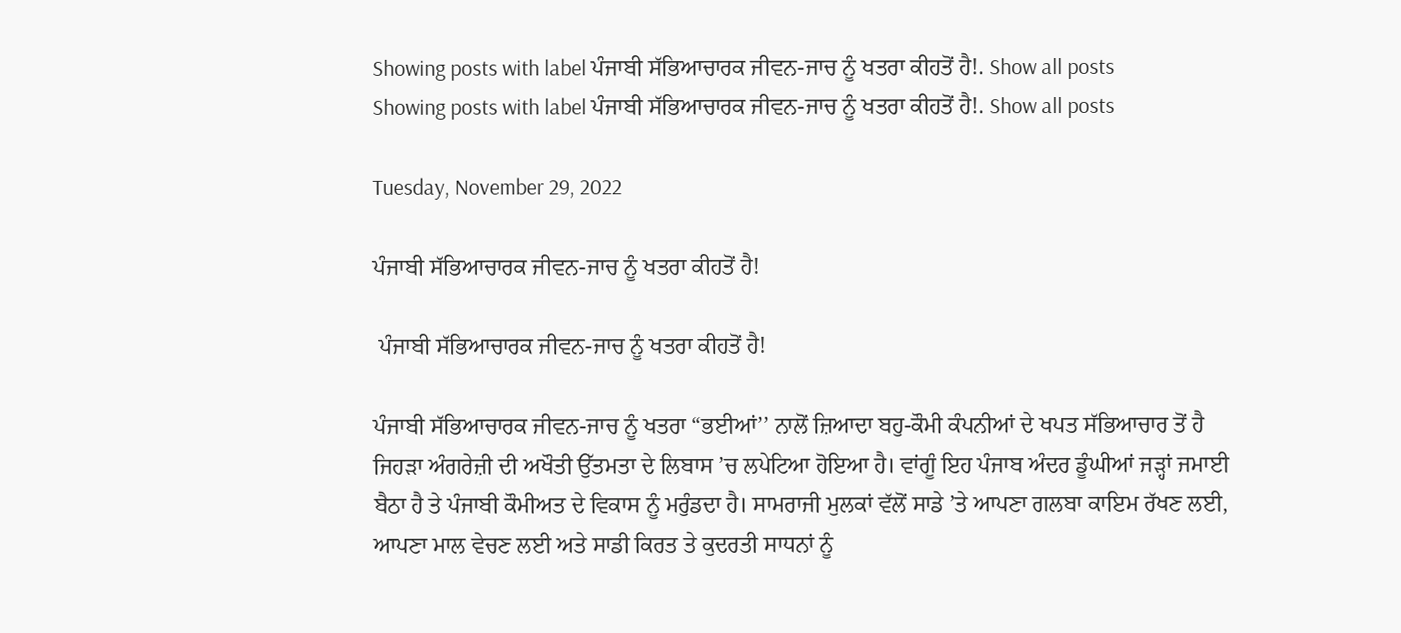Showing posts with label ਪੰਜਾਬੀ ਸੱਭਿਆਚਾਰਕ ਜੀਵਨ-ਜਾਚ ਨੂੰ ਖਤਰਾ ਕੀਹਤੋਂ ਹੈ!. Show all posts
Showing posts with label ਪੰਜਾਬੀ ਸੱਭਿਆਚਾਰਕ ਜੀਵਨ-ਜਾਚ ਨੂੰ ਖਤਰਾ ਕੀਹਤੋਂ ਹੈ!. Show all posts

Tuesday, November 29, 2022

ਪੰਜਾਬੀ ਸੱਭਿਆਚਾਰਕ ਜੀਵਨ-ਜਾਚ ਨੂੰ ਖਤਰਾ ਕੀਹਤੋਂ ਹੈ!

 ਪੰਜਾਬੀ ਸੱਭਿਆਚਾਰਕ ਜੀਵਨ-ਜਾਚ ਨੂੰ ਖਤਰਾ ਕੀਹਤੋਂ ਹੈ!

ਪੰਜਾਬੀ ਸੱਭਿਆਚਾਰਕ ਜੀਵਨ-ਜਾਚ ਨੂੰ ਖਤਰਾ “ਭਈਆਂ’’ ਨਾਲੋਂ ਜ਼ਿਆਦਾ ਬਹੁ-ਕੌਮੀ ਕੰਪਨੀਆਂ ਦੇ ਖਪਤ ਸੱਭਿਆਚਾਰ ਤੋਂ ਹੈ ਜਿਹੜਾ ਅੰਗਰੇਜ਼ੀ ਦੀ ਅਖੌਤੀ ਉੱਤਮਤਾ ਦੇ ਲਿਬਾਸ ’ਚ ਲਪੇਟਿਆ ਹੋਇਆ ਹੈ। ਵਾਂਗੂੰ ਇਹ ਪੰਜਾਬ ਅੰਦਰ ਡੂੰਘੀਆਂ ਜੜ੍ਹਾਂ ਜਮਾਈ ਬੈਠਾ ਹੈ ਤੇ ਪੰਜਾਬੀ ਕੌਮੀਅਤ ਦੇ ਵਿਕਾਸ ਨੂੰ ਮਰੁੰਡਦਾ ਹੈ। ਸਾਮਰਾਜੀ ਮੁਲਕਾਂ ਵੱਲੋਂ ਸਾਡੇ ’ਤੇ ਆਪਣਾ ਗਲਬਾ ਕਾਇਮ ਰੱਖਣ ਲਈ, ਆਪਣਾ ਮਾਲ ਵੇਚਣ ਲਈ ਅਤੇ ਸਾਡੀ ਕਿਰਤ ਤੇ ਕੁਦਰਤੀ ਸਾਧਨਾਂ ਨੂੰ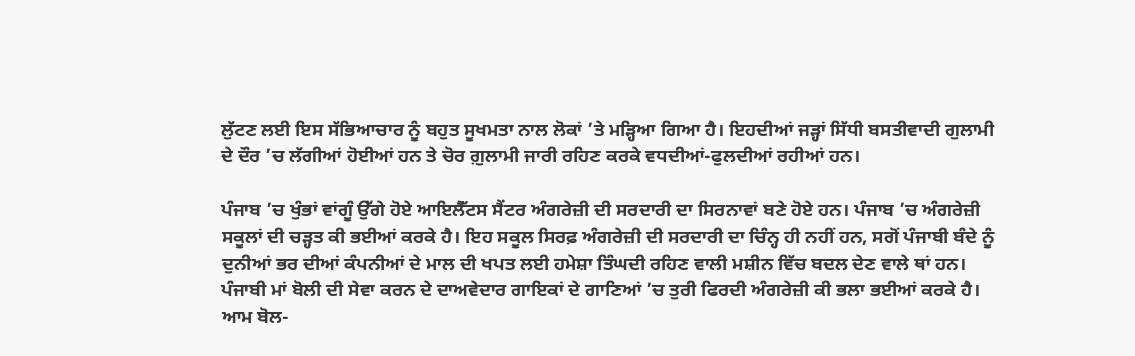ਲੁੱਟਣ ਲਈ ਇਸ ਸੱਭਿਆਚਾਰ ਨੂੰ ਬਹੁਤ ਸੂਖਮਤਾ ਨਾਲ ਲੋਕਾਂ ’ਤੇ ਮੜ੍ਹਿਆ ਗਿਆ ਹੈ। ਇਹਦੀਆਂ ਜੜ੍ਹਾਂ ਸਿੱਧੀ ਬਸਤੀਵਾਦੀ ਗੁਲਾਮੀ ਦੇ ਦੌਰ ’ਚ ਲੱਗੀਆਂ ਹੋਈਆਂ ਹਨ ਤੇ ਚੋਰ ਗ਼ੁਲਾਮੀ ਜਾਰੀ ਰਹਿਣ ਕਰਕੇ ਵਧਦੀਆਂ-ਫੁਲਦੀਆਂ ਰਹੀਆਂ ਹਨ।

ਪੰਜਾਬ ’ਚ ਖੁੰਭਾਂ ਵਾਂਗੂੰ ਉੱਗੇ ਹੋਏ ਆਇਲੈੱਟਸ ਸੈਂਟਰ ਅੰਗਰੇਜ਼ੀ ਦੀ ਸਰਦਾਰੀ ਦਾ ਸਿਰਨਾਵਾਂ ਬਣੇ ਹੋਏ ਹਨ। ਪੰਜਾਬ ’ਚ ਅੰਗਰੇਜ਼ੀ ਸਕੂਲਾਂ ਦੀ ਚੜ੍ਹਤ ਕੀ ਭਈਆਂ ਕਰਕੇ ਹੈ। ਇਹ ਸਕੂਲ ਸਿਰਫ਼ ਅੰਗਰੇਜ਼ੀ ਦੀ ਸਰਦਾਰੀ ਦਾ ਚਿੰਨ੍ਹ ਹੀ ਨਹੀਂ ਹਨ, ਸਗੋਂ ਪੰਜਾਬੀ ਬੰਦੇ ਨੂੰ ਦੁਨੀਆਂ ਭਰ ਦੀਆਂ ਕੰਪਨੀਆਂ ਦੇ ਮਾਲ ਦੀ ਖਪਤ ਲਈ ਹਮੇਸ਼ਾ ਤਿੰਘਦੀ ਰਹਿਣ ਵਾਲੀ ਮਸ਼ੀਨ ਵਿੱਚ ਬਦਲ ਦੇਣ ਵਾਲੇ ਥਾਂ ਹਨ। ਪੰਜਾਬੀ ਮਾਂ ਬੋਲੀ ਦੀ ਸੇਵਾ ਕਰਨ ਦੇ ਦਾਅਵੇਦਾਰ ਗਾਇਕਾਂ ਦੇ ਗਾਣਿਆਂ ’ਚ ਤੁਰੀ ਫਿਰਦੀ ਅੰਗਰੇਜ਼ੀ ਕੀ ਭਲਾ ਭਈਆਂ ਕਰਕੇ ਹੈ। ਆਮ ਬੋਲ-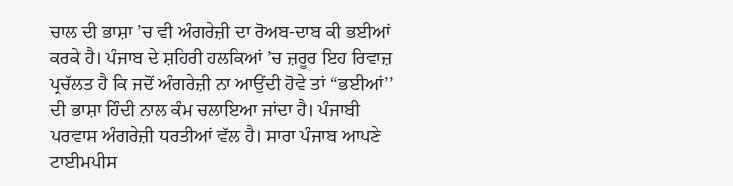ਚਾਲ ਦੀ ਭਾਸ਼ਾ ’ਚ ਵੀ ਅੰਗਰੇਜ਼ੀ ਦਾ ਰੋਅਬ-ਦਾਬ ਕੀ ਭਈਆਂ ਕਰਕੇ ਹੈ। ਪੰਜਾਬ ਦੇ ਸ਼ਹਿਰੀ ਹਲਕਿਆਂ ’ਚ ਜ਼ਰੂਰ ਇਹ ਰਿਵਾਜ਼ ਪ੍ਰਚੱਲਤ ਹੈ ਕਿ ਜਦੋਂ ਅੰਗਰੇਜ਼ੀ ਨਾ ਆਉਂਦੀ ਹੋਵੇ ਤਾਂ “ਭਈਆਂ’’ ਦੀ ਭਾਸ਼ਾ ਹਿੰਦੀ ਨਾਲ ਕੰਮ ਚਲਾਇਆ ਜਾਂਦਾ ਹੈ। ਪੰਜਾਬੀ ਪਰਵਾਸ ਅੰਗਰੇਜ਼ੀ ਧਰਤੀਆਂ ਵੱਲ ਹੈ। ਸਾਰਾ ਪੰਜਾਬ ਆਪਣੇ ਟਾਈਮਪੀਸ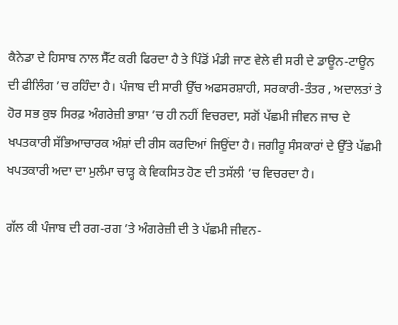ਕੈਨੇਡਾ ਦੇ ਹਿਸਾਬ ਨਾਲ ਸੈੱਟ ਕਰੀ ਫਿਰਦਾ ਹੈ ਤੇ ਪਿੰਡੋਂ ਮੰਡੀ ਜਾਣ ਵੇਲੇ ਵੀ ਸਰੀ ਦੇ ਡਾਊਨ-ਟਾਊਨ ਦੀ ਫੀਲਿੰਗ ’ਚ ਰਹਿੰਦਾ ਹੈ। ਪੰਜਾਬ ਦੀ ਸਾਰੀ ਉੱਚ ਅਫਸਰਸ਼ਾਹੀ, ਸਰਕਾਰੀ-ਤੰਤਰ , ਅਦਾਲਤਾਂ ਤੇ ਹੋਰ ਸਭ ਕੁਝ ਸਿਰਫ਼ ਅੰਗਰੇਜ਼ੀ ਭਾਸ਼ਾ ’ਚ ਹੀ ਨਹੀਂ ਵਿਚਰਦਾ, ਸਗੋਂ ਪੱਛਮੀ ਜੀਵਨ ਜਾਚ ਦੇ ਖਪਤਕਾਰੀ ਸੱਭਿਆਚਾਰਕ ਅੰਸ਼ਾਂ ਦੀ ਰੀਸ ਕਰਦਿਆਂ ਜਿਉਂਦਾ ਹੈ। ਜਗੀਰੂ ਸੰਸਕਾਰਾਂ ਦੇ ਉੱਤੇ ਪੱਛਮੀ ਖਪਤਕਾਰੀ ਅਦਾ ਦਾ ਮੁਲੰਮਾ ਚਾੜ੍ਹ ਕੇ ਵਿਕਸਿਤ ਹੋਣ ਦੀ ਤਸੱਲੀ ’ਚ ਵਿਚਰਦਾ ਹੈ।

ਗੱਲ ਕੀ ਪੰਜਾਬ ਦੀ ਰਗ-ਰਗ ’ਤੇ ਅੰਗਰੇਜ਼ੀ ਦੀ ਤੇ ਪੱਛਮੀ ਜੀਵਨ-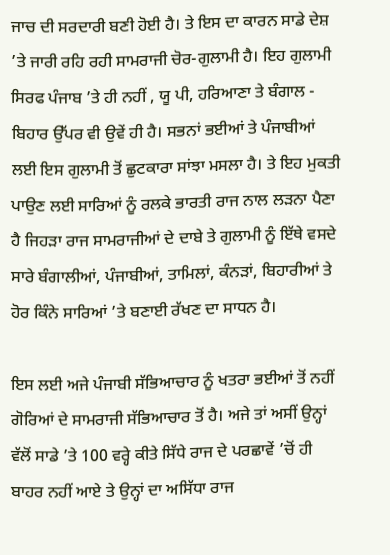ਜਾਚ ਦੀ ਸਰਦਾਰੀ ਬਣੀ ਹੋਈ ਹੈ। ਤੇ ਇਸ ਦਾ ਕਾਰਨ ਸਾਡੇ ਦੇਸ਼ ’ਤੇ ਜਾਰੀ ਰਹਿ ਰਹੀ ਸਾਮਰਾਜੀ ਚੋਰ-ਗੁਲਾਮੀ ਹੈ। ਇਹ ਗੁਲਾਮੀ ਸਿਰਫ ਪੰਜਾਬ ’ਤੇ ਹੀ ਨਹੀਂ , ਯੂ ਪੀ, ਹਰਿਆਣਾ ਤੇ ਬੰਗਾਲ - ਬਿਹਾਰ ਉੱਪਰ ਵੀ ਉਵੇਂ ਹੀ ਹੈ। ਸਭਨਾਂ ਭਈਆਂ ਤੇ ਪੰਜਾਬੀਆਂ ਲਈ ਇਸ ਗੁਲਾਮੀ ਤੋਂ ਛੁਟਕਾਰਾ ਸਾਂਝਾ ਮਸਲਾ ਹੈ। ਤੇ ਇਹ ਮੁਕਤੀ ਪਾਉਣ ਲਈ ਸਾਰਿਆਂ ਨੂੰ ਰਲਕੇ ਭਾਰਤੀ ਰਾਜ ਨਾਲ ਲੜਨਾ ਪੈਣਾ ਹੈ ਜਿਹੜਾ ਰਾਜ ਸਾਮਰਾਜੀਆਂ ਦੇ ਦਾਬੇ ਤੇ ਗੁਲਾਮੀ ਨੂੰ ਇੱਥੇ ਵਸਦੇ ਸਾਰੇ ਬੰਗਾਲੀਆਂ, ਪੰਜਾਬੀਆਂ, ਤਾਮਿਲਾਂ, ਕੰਨੜਾਂ, ਬਿਹਾਰੀਆਂ ਤੇ ਹੋਰ ਕਿੰਨੇ ਸਾਰਿਆਂ ’ਤੇ ਬਣਾਈ ਰੱਖਣ ਦਾ ਸਾਧਨ ਹੈ।

ਇਸ ਲਈ ਅਜੇ ਪੰਜਾਬੀ ਸੱਭਿਆਚਾਰ ਨੂੰ ਖਤਰਾ ਭਈਆਂ ਤੋਂ ਨਹੀਂ ਗੋਰਿਆਂ ਦੇ ਸਾਮਰਾਜੀ ਸੱਭਿਆਚਾਰ ਤੋਂ ਹੈ। ਅਜੇ ਤਾਂ ਅਸੀਂ ਉਨ੍ਹਾਂ ਵੱਲੋਂ ਸਾਡੇ ’ਤੇ 100 ਵਰ੍ਹੇ ਕੀਤੇ ਸਿੱਧੇ ਰਾਜ ਦੇ ਪਰਛਾਵੇਂ ’ਚੋਂ ਹੀ ਬਾਹਰ ਨਹੀਂ ਆਏ ਤੇ ਉਨ੍ਹਾਂ ਦਾ ਅਸਿੱਧਾ ਰਾਜ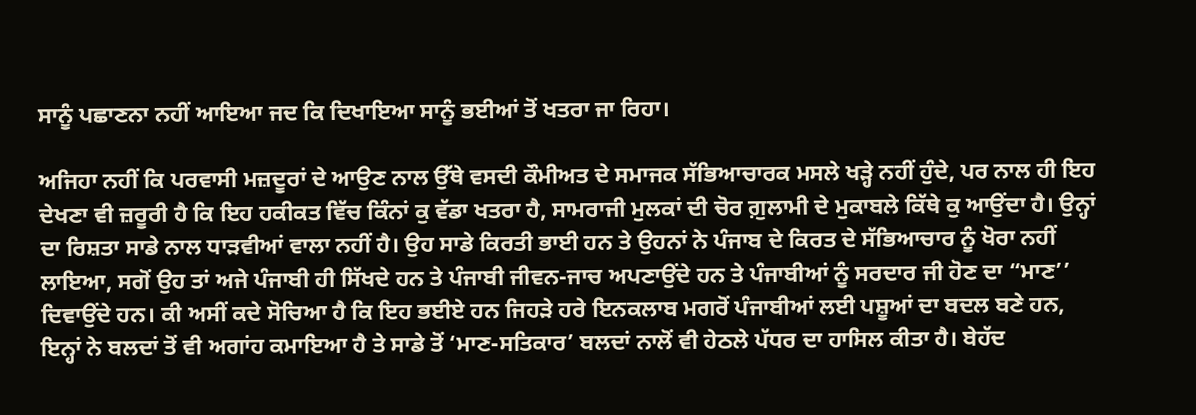ਸਾਨੂੰ ਪਛਾਣਨਾ ਨਹੀਂ ਆਇਆ ਜਦ ਕਿ ਦਿਖਾਇਆ ਸਾਨੂੰ ਭਈਆਂ ਤੋਂ ਖਤਰਾ ਜਾ ਰਿਹਾ।

ਅਜਿਹਾ ਨਹੀਂ ਕਿ ਪਰਵਾਸੀ ਮਜ਼ਦੂਰਾਂ ਦੇ ਆਉਣ ਨਾਲ ਉੱਥੇ ਵਸਦੀ ਕੌਮੀਅਤ ਦੇ ਸਮਾਜਕ ਸੱਭਿਆਚਾਰਕ ਮਸਲੇ ਖੜ੍ਹੇ ਨਹੀਂ ਹੁੰਦੇ, ਪਰ ਨਾਲ ਹੀ ਇਹ ਦੇਖਣਾ ਵੀ ਜ਼ਰੂਰੀ ਹੈ ਕਿ ਇਹ ਹਕੀਕਤ ਵਿੱਚ ਕਿੰਨਾਂ ਕੁ ਵੱਡਾ ਖਤਰਾ ਹੈ, ਸਾਮਰਾਜੀ ਮੁਲਕਾਂ ਦੀ ਚੋਰ ਗ਼ੁਲਾਮੀ ਦੇ ਮੁਕਾਬਲੇ ਕਿੱਥੇ ਕੁ ਆਉਂਦਾ ਹੈ। ਉਨ੍ਹਾਂ ਦਾ ਰਿਸ਼ਤਾ ਸਾਡੇ ਨਾਲ ਧਾੜਵੀਆਂ ਵਾਲਾ ਨਹੀਂ ਹੈ। ਉਹ ਸਾਡੇ ਕਿਰਤੀ ਭਾਈ ਹਨ ਤੇ ਉਹਨਾਂ ਨੇ ਪੰਜਾਬ ਦੇ ਕਿਰਤ ਦੇ ਸੱਭਿਆਚਾਰ ਨੂੰ ਖੋਰਾ ਨਹੀਂ ਲਾਇਆ, ਸਗੋਂ ਉਹ ਤਾਂ ਅਜੇ ਪੰਜਾਬੀ ਹੀ ਸਿੱਖਦੇ ਹਨ ਤੇ ਪੰਜਾਬੀ ਜੀਵਨ-ਜਾਚ ਅਪਣਾਉਂਦੇ ਹਨ ਤੇ ਪੰਜਾਬੀਆਂ ਨੂੰ ਸਰਦਾਰ ਜੀ ਹੋਣ ਦਾ “ਮਾਣ’’ ਦਿਵਾਉਂਦੇ ਹਨ। ਕੀ ਅਸੀਂ ਕਦੇ ਸੋਚਿਆ ਹੈ ਕਿ ਇਹ ਭਈਏ ਹਨ ਜਿਹੜੇ ਹਰੇ ਇਨਕਲਾਬ ਮਗਰੋਂ ਪੰਜਾਬੀਆਂ ਲਈ ਪਸ਼ੂਆਂ ਦਾ ਬਦਲ ਬਣੇ ਹਨ, ਇਨ੍ਹਾਂ ਨੇ ਬਲਦਾਂ ਤੋਂ ਵੀ ਅਗਾਂਹ ਕਮਾਇਆ ਹੈ ਤੇ ਸਾਡੇ ਤੋਂ ‘ਮਾਣ-ਸਤਿਕਾਰ’ ਬਲਦਾਂ ਨਾਲੋਂ ਵੀ ਹੇਠਲੇ ਪੱਧਰ ਦਾ ਹਾਸਿਲ ਕੀਤਾ ਹੈ। ਬੇਹੱਦ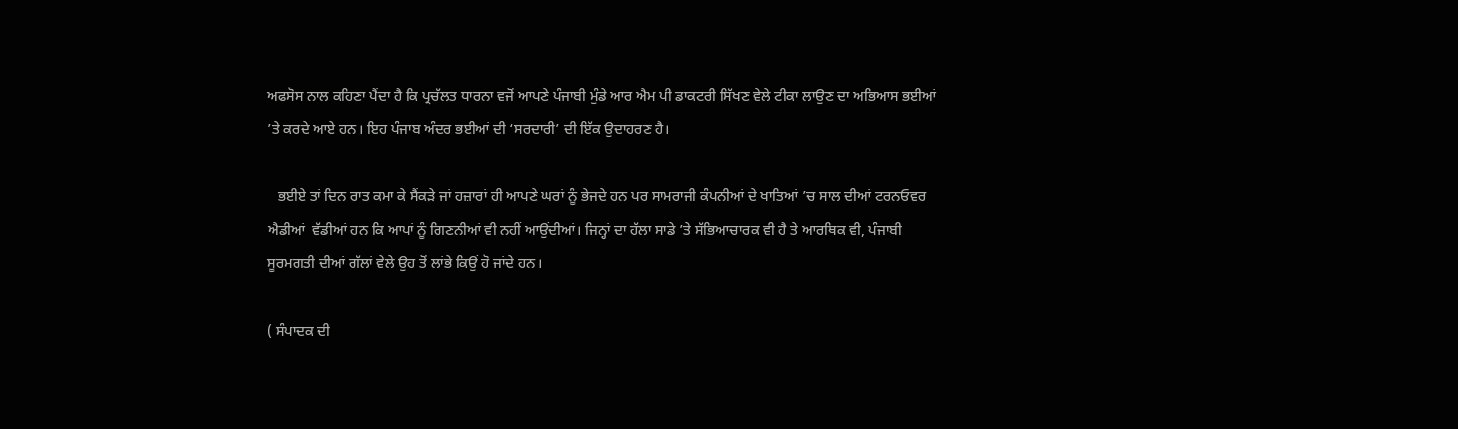ਅਫਸੋਸ ਨਾਲ ਕਹਿਣਾ ਪੈਂਦਾ ਹੈ ਕਿ ਪ੍ਰਚੱਲਤ ਧਾਰਨਾ ਵਜੋਂ ਆਪਣੇ ਪੰਜਾਬੀ ਮੁੰਡੇ ਆਰ ਐਮ ਪੀ ਡਾਕਟਰੀ ਸਿੱਖਣ ਵੇਲੇ ਟੀਕਾ ਲਾਉਣ ਦਾ ਅਭਿਆਸ ਭਈਆਂ ’ਤੇ ਕਰਦੇ ਆਏ ਹਨ। ਇਹ ਪੰਜਾਬ ਅੰਦਰ ਭਈਆਂ ਦੀ ‘ਸਰਦਾਰੀ’ ਦੀ ਇੱਕ ਉਦਾਹਰਣ ਹੈ।

   ਭਈਏ ਤਾਂ ਦਿਨ ਰਾਤ ਕਮਾ ਕੇ ਸੈਂਕੜੇ ਜਾਂ ਹਜ਼ਾਰਾਂ ਹੀ ਆਪਣੇ ਘਰਾਂ ਨੂੰ ਭੇਜਦੇ ਹਨ ਪਰ ਸਾਮਰਾਜੀ ਕੰਪਨੀਆਂ ਦੇ ਖਾਤਿਆਂ ’ਚ ਸਾਲ ਦੀਆਂ ਟਰਨਓਵਰ ਐਡੀਆਂ  ਵੱਡੀਆਂ ਹਨ ਕਿ ਆਪਾਂ ਨੂੰ ਗਿਣਨੀਆਂ ਵੀ ਨਹੀਂ ਆਉਂਦੀਆਂ। ਜਿਨ੍ਹਾਂ ਦਾ ਹੱਲਾ ਸਾਡੇ ’ਤੇ ਸੱਭਿਆਚਾਰਕ ਵੀ ਹੈ ਤੇ ਆਰਥਿਕ ਵੀ, ਪੰਜਾਬੀ ਸੂਰਮਗਤੀ ਦੀਆਂ ਗੱਲਾਂ ਵੇਲੇ ਉਹ ਤੋਂ ਲਾਂਭੇ ਕਿਉਂ ਹੋ ਜਾਂਦੇ ਹਨ।

( ਸੰਪਾਦਕ ਦੀ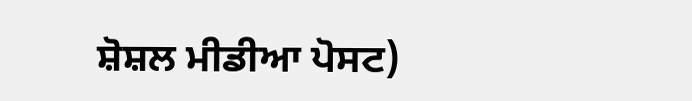ਸ਼ੋਸ਼ਲ ਮੀਡੀਆ ਪੋਸਟ)